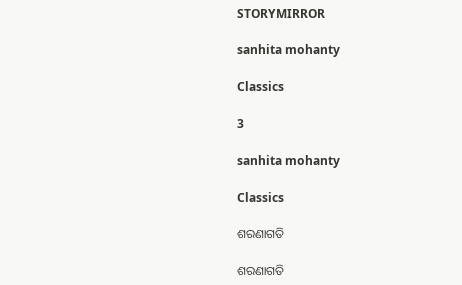STORYMIRROR

sanhita mohanty

Classics

3

sanhita mohanty

Classics

ଶରଣାଗତି

ଶରଣାଗତି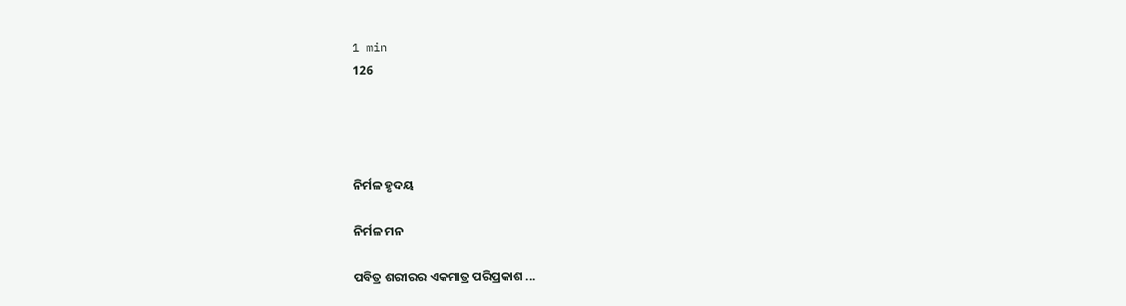1 min
126




ନିର୍ମଳ ହୃଦୟ

ନିର୍ମଳ ମନ

ପବିତ୍ର ଶରୀରର ଏକମାତ୍ର ପରିପ୍ରକାଶ ...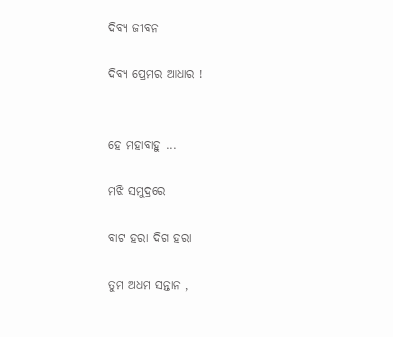ଦିବ୍ୟ ଜୀବନ

ଦିବ୍ୟ ପ୍ରେମର ଆଧାର !


ହେ ମହାବାହୁ ...

ମଝି ସମୁଦ୍ରରେ

ବାଟ ହରା ଦିଗ ହରା

ତୁମ ଅଧମ ସନ୍ତାନ ,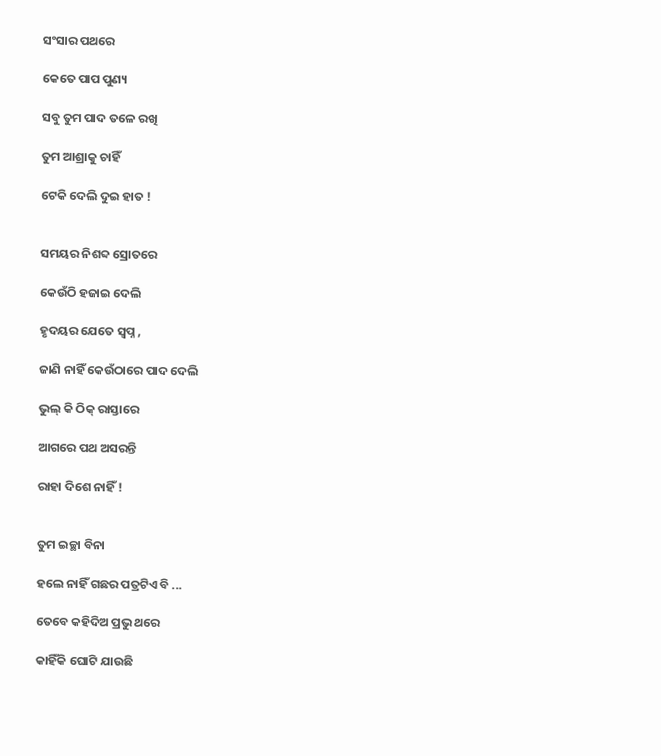ସଂସାର ପଥରେ

କେତେ ପାପ ପୁଣ୍ୟ

ସବୁ ତୁମ ପାଦ ତଳେ ରଖି

ତୁମ ଆଶ୍ରାକୁ ଚାହିଁ

ଟେକି ଦେଲି ଦୁଇ ହାତ !


ସମୟର ନିଶବ୍ଦ ସ୍ରୋତରେ

କେଉଁଠି ହଜାଇ ଦେଲି

ହୃଦୟର ଯେତେ ସ୍ଵପ୍ନ ,

ଜାଣି ନାହିଁ କେଉଁଠାରେ ପାଦ ଦେଲି

ଭୁଲ୍ କି ଠିକ୍ ରାସ୍ତାରେ

ଆଗରେ ପଥ ଅସରନ୍ତି

ରାହା ଦିଶେ ନାହିଁ !


ତୁମ ଇଚ୍ଛା ବିନା

ହଲେ ନାହିଁ ଗଛର ପତ୍ରଟିଏ ବି ...

ତେବେ କହିଦିଅ ପ୍ରଭୁ ଥରେ

କାହିଁକି ଘୋଟି ଯାଉଛି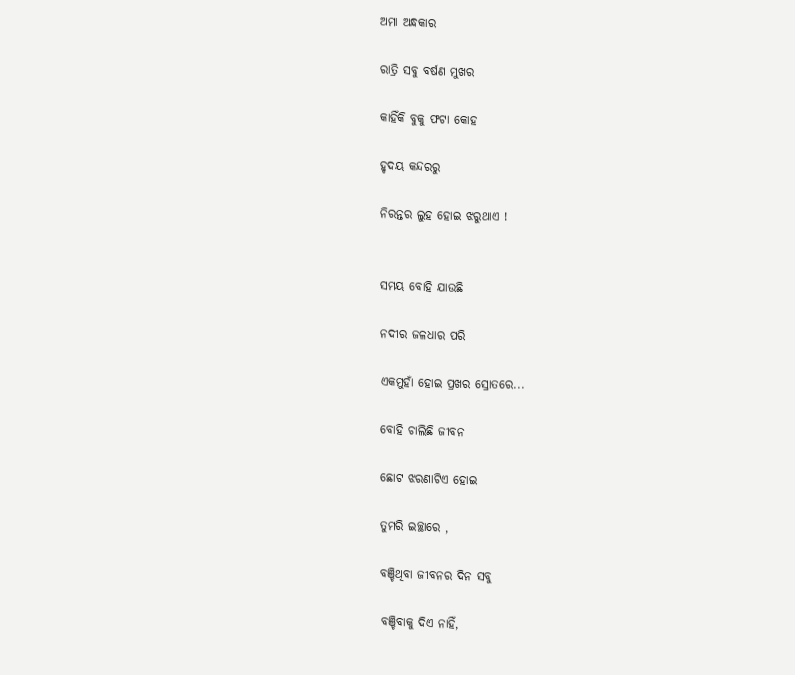ଅମା ଅନ୍ଧକାର

ରାତ୍ରି ସବୁ ବର୍ଷଣ ମୁଖର

କାହିଁକି ବୁକୁ ଫଟା କୋହ

ହୃଦୟ କନ୍ଦରରୁ

ନିରନ୍ତର ଲୁହ ହୋଇ ଝରୁଥାଏ !


ସମୟ ବୋହି ଯାଉଛି

ନଦୀର ଜଳଧାର ପରି

ଏକମୁହାଁ ହୋଇ ପ୍ରଖର ସ୍ରୋତରେ...

ବୋହି ଚାଲିଛି ଜୀବନ

ଛୋଟ ଝରଣାଟିଏ ହୋଇ

ତୁମରି ଇଚ୍ଛାରେ ,

ବଞ୍ଚିଥିବା ଜୀବନର ଦିନ ସବୁ

ବଞ୍ଚିବାକୁ ଦିଏ ନାହିଁ,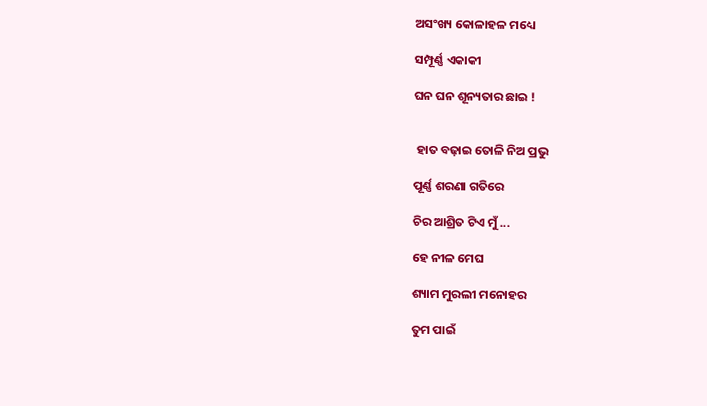ଅସଂଖ୍ୟ କୋଳାହଳ ମଧ୍ୟେ

ସମ୍ପୂର୍ଣ୍ଣ ଏକାକୀ

ଘନ ଘନ ଶୂନ୍ୟତାର ଛାଇ !


 ହାତ ବଢ଼ାଇ ତୋଳି ନିଅ ପ୍ରଭୁ

ପୂର୍ଣ୍ଣ ଶରଣା ଗତିରେ

ଚିର ଆଶ୍ରିତ ଟିଏ ମୁଁ ...

ହେ ନୀଳ ମେଘ

ଶ୍ୟାମ ମୁରଲୀ ମନୋହର

ତୁମ ପାଇଁ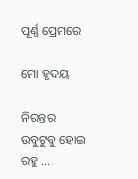ପୂର୍ଣ୍ଣ ପ୍ରେମରେ

ମୋ ହୃଦୟ

ନିରନ୍ତର ଉବୁଟୁବୁ ହୋଇ ରହୁ ...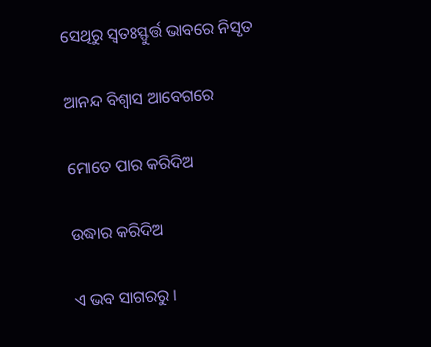ସେଥିରୁ ସ୍ଵତଃସ୍ଫୁର୍ତ୍ତ ଭାବରେ ନିସୃତ

ଆନନ୍ଦ ବିଶ୍ଵାସ ଆବେଗରେ

ମୋତେ ପାର କରିଦିଅ

ଉଦ୍ଧାର କରିଦିଅ

ଏ ଭବ ସାଗରରୁ ।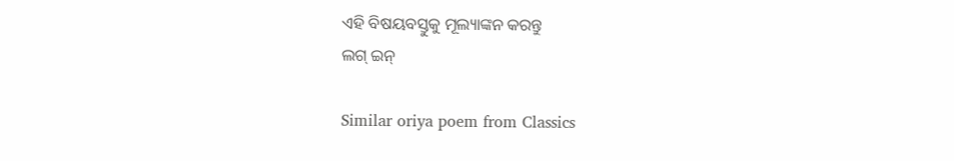ଏହି ବିଷୟବସ୍ତୁକୁ ମୂଲ୍ୟାଙ୍କନ କରନ୍ତୁ
ଲଗ୍ ଇନ୍

Similar oriya poem from Classics